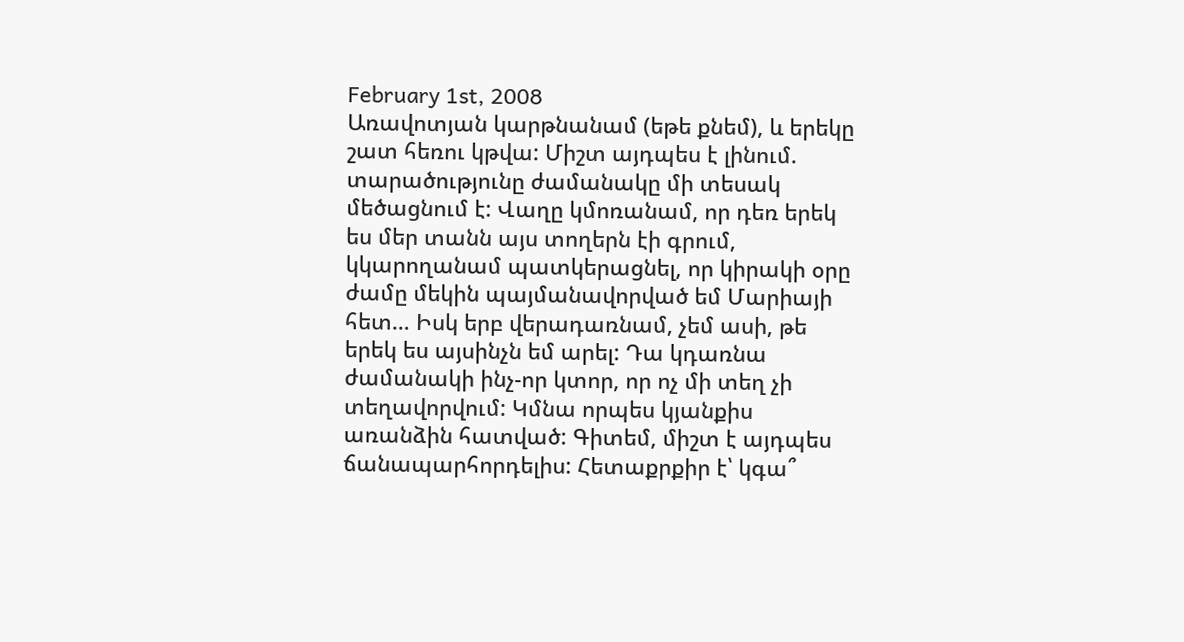February 1st, 2008
Առավոտյան կարթնանամ (եթե քնեմ), և երեկը շատ հեռու կթվա: Միշտ այդպես է լինում. տարածությունը ժամանակը մի տեսակ մեծացնում է: Վաղը կմոռանամ, որ դեռ երեկ ես մեր տանն այս տողերն էի գրում, կկարողանամ պատկերացնել, որ կիրակի օրը ժամը մեկին պայմանավորված եմ Մարիայի հետ… Իսկ երբ վերադառնամ, չեմ ասի, թե երեկ ես այսինչն եմ արել: Դա կդառնա ժամանակի ինչ-որ կտոր, որ ոչ մի տեղ չի տեղավորվում: Կմնա որպես կյանքիս առանձին հատված: Գիտեմ, միշտ է այդպես ճանապարհորդելիս: Հետաքրքիր է՝ կգա՞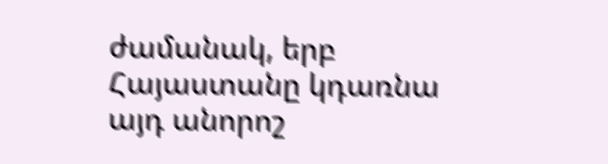ժամանակ, երբ Հայաստանը կդառնա այդ անորոշ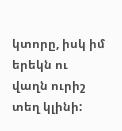կտորը, իսկ իմ երեկն ու վաղն ուրիշ տեղ կլինի: